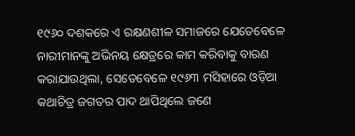୧୯୬୦ ଦଶକରେ ଏ ରକ୍ଷଣଶୀଳ ସମାଜରେ ଯେତେବେଳେ ନାରୀମାନଙ୍କୁ ଅଭିନୟ କ୍ଷେତ୍ରରେ କାମ କରିବାକୁ ବାରଣ କରାଯାଉଥିଲା, ସେତେବେଳେ ୧୯୬୩ ମସିହାରେ ଓଡ଼ିଆ କଥାଚିତ୍ର ଜଗତର ପାଦ ଥାପିଥିଲେ ଜଣେ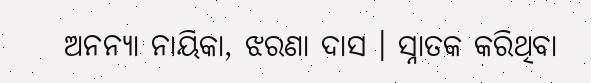ଅନନ୍ୟା ନାୟିକା, ଝରଣା ଦାସ । ସ୍ନାତକ କରିଥିବା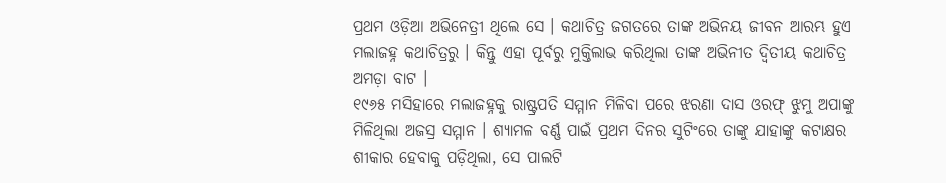ପ୍ରଥମ ଓଡ଼ିଆ ଅଭିନେତ୍ରୀ ଥିଲେ ସେ । କଥାଚିତ୍ର ଜଗତରେ ତାଙ୍କ ଅଭିନୟ ଜୀବନ ଆରମ୍ଭ ହୁଏ ମଲାଜହ୍ନ କଥାଚିତ୍ରରୁ । କିନ୍ତୁ ଏହା ପୂର୍ବରୁ ମୁକ୍ତିଲାଭ କରିଥିଲା ତାଙ୍କ ଅଭିନୀତ ଦ୍ୱିତୀୟ କଥାଚିତ୍ର ଅମଡ଼ା ବାଟ ।
୧୯୬୫ ମସିହାରେ ମଲାଜହ୍ନକୁ ରାଷ୍ଟ୍ରପତି ସମ୍ମାନ ମିଳିବା ପରେ ଝରଣା ଦାସ ଓରଫ୍ ଝୁମୁ ଅପାଙ୍କୁ ମିଳିଥିଲା ଅଜସ୍ର ସମ୍ମାନ । ଶ୍ୟାମଳ ବର୍ଣ୍ଣ ପାଇଁ ପ୍ରଥମ ଦିନର ସୁଟିଂରେ ତାଙ୍କୁ ଯାହାଙ୍କୁ କଟାକ୍ଷର ଶୀକାର ହେବାକୁ ପଡ଼ିଥିଲା, ସେ ପାଲଟି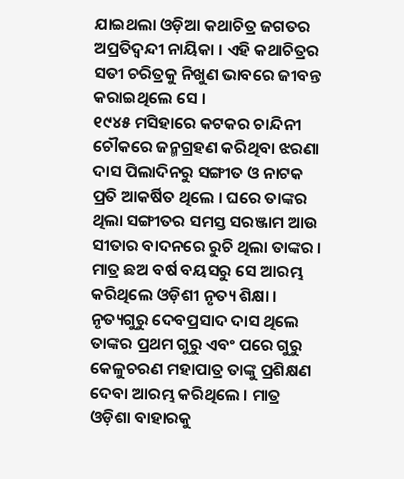ଯାଇଥଲା ଓଡ଼ିଆ କଥାଚିତ୍ର ଜଗତର ଅପ୍ରତିଦ୍ୱନ୍ଦୀ ନାୟିକା । ଏହି କଥାଚିତ୍ରର ସତୀ ଚରିତ୍ରକୁ ନିଖୁଣ ଭାବରେ ଜୀବନ୍ତ କରାଇଥିଲେ ସେ ।
୧୯୪୫ ମସିହାରେ କଟକର ଚାନ୍ଦିନୀ ଚୌକରେ ଜନ୍ମଗ୍ରହଣ କରିଥିବା ଝରଣା ଦାସ ପିଲାଦିନରୁ ସଙ୍ଗୀତ ଓ ନାଟକ ପ୍ରତି ଆକର୍ଷିତ ଥିଲେ । ଘରେ ତାଙ୍କର ଥିଲା ସଙ୍ଗୀତର ସମସ୍ତ ସରଞ୍ଜାମ ଆଉ ସୀତାର ବାଦନରେ ରୁଚି ଥିଲା ତାଙ୍କର । ମାତ୍ର ଛଅ ବର୍ଷ ବୟସରୁ ସେ ଆରମ୍ଭ କରିଥିଲେ ଓଡ଼ିଶୀ ନୃତ୍ୟ ଶିକ୍ଷା । ନୃତ୍ୟଗୁରୁ ଦେବପ୍ରସାଦ ଦାସ ଥିଲେ ତାଙ୍କର ପ୍ରଥମ ଗୁରୁ ଏବଂ ପରେ ଗୁରୁ କେଳୁଚରଣ ମହାପାତ୍ର ତାଙ୍କୁ ପ୍ରଶିକ୍ଷଣ ଦେବା ଆରମ୍ଭ କରିଥିଲେ । ମାତ୍ର ଓଡ଼ିଶା ବାହାରକୁ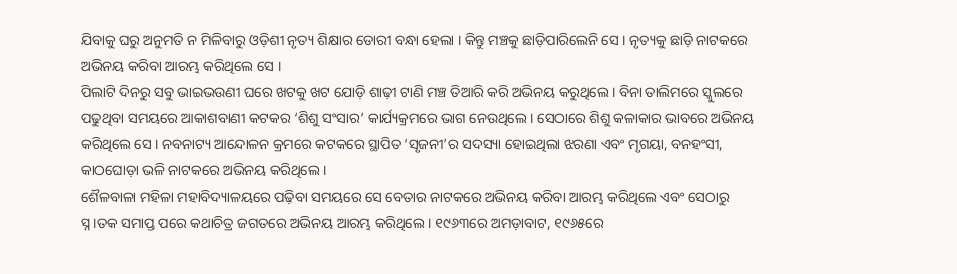ଯିବାକୁ ଘରୁ ଅନୁମତି ନ ମିଳିବାରୁ ଓଡ଼ିଶୀ ନୃତ୍ୟ ଶିକ୍ଷାର ଡୋରୀ ବନ୍ଧା ହେଲା । କିନ୍ତୁ ମଞ୍ଚକୁ ଛାଡ଼ିପାରିଲେନି ସେ । ନୃତ୍ୟକୁ ଛାଡ଼ି ନାଟକରେ ଅଭିନୟ କରିବା ଆରମ୍ଭ କରିଥିଲେ ସେ ।
ପିଲାଟି ଦିନରୁ ସବୁ ଭାଇଭଉଣୀ ଘରେ ଖଟକୁ ଖଟ ଯୋଡ଼ି ଶାଢ଼ୀ ଟାଣି ମଞ୍ଚ ତିଆରି କରି ଅଭିନୟ କରୁଥିଲେ । ବିନା ତାଲିମରେ ସ୍କୁଲରେ ପଢୁଥିବା ସମୟରେ ଆକାଶବାଣୀ କଟକର ‘ଶିଶୁ ସଂସାର’ କାର୍ଯ୍ୟକ୍ରମରେ ଭାଗ ନେଉଥିଲେ । ସେଠାରେ ଶିଶୁ କଳାକାର ଭାବରେ ଅଭିନୟ କରିଥିଲେ ସେ । ନବନାଟ୍ୟ ଆନ୍ଦୋଳନ କ୍ରମରେ କଟକରେ ସ୍ଥାପିତ ‘ସୃଜନୀ’ର ସଦସ୍ୟା ହୋଇଥିଲା ଝରଣା ଏବଂ ମୃଗୟା, ବନହଂସୀ, କାଠଘୋଡ଼ା ଭଳି ନାଟକରେ ଅଭିନୟ କରିଥିଲେ ।
ଶୈଳବାଳା ମହିଳା ମହାବିଦ୍ୟାଳୟରେ ପଢ଼ିବା ସମୟରେ ସେ ବେତାର ନାଟକରେ ଅଭିନୟ କରିବା ଆରମ୍ଭ କରିଥିଲେ ଏବଂ ସେଠାରୁ ସ୍ନ।ତକ ସମାପ୍ତ ପରେ କଥାଚିତ୍ର ଜଗତରେ ଅଭିନୟ ଆରମ୍ଭ କରିଥିଲେ । ୧୯୬୩ରେ ଅମଡ଼ାବାଟ, ୧୯୬୫ରେ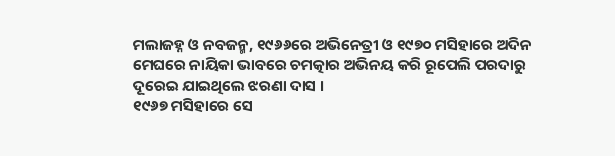ମଲାଜହ୍ନ ଓ ନବଜନ୍ମ, ୧୯୬୬ରେ ଅଭିନେତ୍ରୀ ଓ ୧୯୭୦ ମସିହାରେ ଅଦିନ ମେଘରେ ନାୟିକା ଭାବରେ ଚମତ୍କାର ଅଭିନୟ କରି ରୂପେଲି ପରଦାରୁ ଦୂରେଇ ଯାଇଥିଲେ ଝରଣା ଦାସ ।
୧୯୬୭ ମସିହାରେ ସେ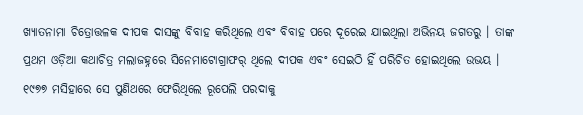ଖ୍ୟାତନାମା ଚିତ୍ରୋତ୍ତଳକ ଦୀପକ ଦାସଙ୍କୁ ବିବାହ କରିଥିଲେ ଏବଂ ବିବାହ ପରେ ଦୂରେଇ ଯାଇଥିଲା ଅଭିନୟ ଜଗତରୁ । ତାଙ୍କ ପ୍ରଥମ ଓଡ଼ିଆ କଥାଚିତ୍ର ମଲାଜହ୍ନରେ ସିନେମାଟୋଗ୍ରାଫର୍ ଥିଲେ ଦୀପକ ଏବଂ ସେଇଠି ହିଁ ପରିଚିତ ହୋଇଥିଲେ ଉଭୟ ।
୧୯୭୭ ମସିହାରେ ସେ ପୁଣିଥରେ ଫେରିଥିଲେ ରୂପେଲି ପରଦାକୁ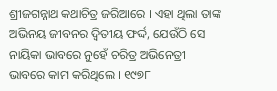ଶ୍ରୀଜଗନ୍ନାଥ କଥାଚିତ୍ର ଜରିଆରେ । ଏହା ଥିଲା ତାଙ୍କ ଅଭିନୟ ଜୀବନର ଦ୍ୱିତୀୟ ଫର୍ଦ୍ଦ, ଯେଉଁଠି ସେ ନାୟିକା ଭାବରେ ନୁହେଁ ଚରିତ୍ର ଅଭିନେତ୍ରୀ ଭାବରେ କାମ କରିଥିଲେ । ୧୯୭୮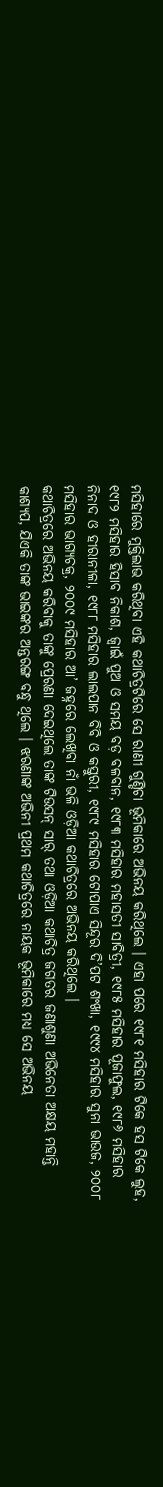ମସିହାରେ ମୁକ୍ତିଲାଭ କରିଥିବା ଏହି କଥାଚିତ୍ରଟିରେ ସେ ରାଣୀ ଗୁଣ୍ଡିଚା ଭୂମିକାରେ ଅଭିନୟ କରିଥିଲେ । ଏହା ପରେ ୧୯୮୧ ମସିହାର ଟିକେ ହସ ଟିକେ ଲୁହ, ୧୯୮୨ ମସିହାର ହିସାବ ନିକାଶ, ଜ୍ୱାଇଁ ପୁଅ ଓ ସମୟ ବଡ଼ ବଳବାନ, ୧୯୮୩ ମସିହାର ମହାସତୀ ସାବିତ୍ରୀ, ୧୯୮୫ ମସିହାର ପୂଜାଫୁଲ, ୧୯୮୬ ମସିହାର ନିନାଦ ଓ ହୀରାନୀଳା, ୧୯୮୮ ମସିହାର ଲାଲପାନ ବିବି ଓ କସ୍ତୁରୀ, ୧୯୮୯ ମସିହାର ଟୋପାଏ ସିନ୍ଦୂର ଦି’ପଟ ଶଂଖା, ୧୯୯୪ ମସିହାର ସୁନା ଭାଉଜ, ୨୦୦୮ ମସିହାର ଭାଗ୍ୟଚକ୍ର, ୨୦୦୯ ମସିହାର ଆ’ ଜହ୍ନରେ ଲେଖିବା ନାଁ ଭଳି ଓଡ଼ିଆ କଥାଚିତ୍ରରେ ଅଭିନୟ କରିଥିଲେ ।
କଥାଚିତ୍ରରେ ଅଭିନୟ କରିବାକୁ ତାଙ୍କୁ ପ୍ରେରଣା ଦେଇଥିଲେ ତାଙ୍କ ଟିଉସନ୍ ସାର୍ ତଥା ଓଡ଼ିଆ କଥାଚିତ୍ର ଜଗତର ଜଣାଶୁଣା ଅଭିନେତା ଅକ୍ଷୟ ମହାନ୍ତି କାଶ୍ୟପ, ଯିଏକି ତାଙ୍କ ଭାଇଙ୍କର ଅନ୍ତରଙ୍ଗ ବନ୍ଧୁ ଥିଲେ । ଝରଣାଙ୍କ ଅଭିନୀ ପ୍ରଥମ କଥାଚିତ୍ରରେ ନାୟକ ଭୂମିକାରେ ମଧ୍ୟ ସେ ଅଭିନୟ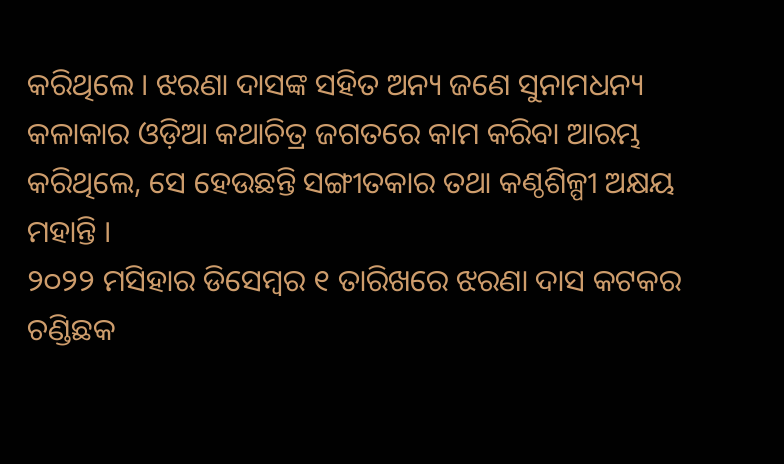କରିଥିଲେ । ଝରଣା ଦାସଙ୍କ ସହିତ ଅନ୍ୟ ଜଣେ ସୁନାମଧନ୍ୟ କଳାକାର ଓଡ଼ିଆ କଥାଚିତ୍ର ଜଗତରେ କାମ କରିବା ଆରମ୍ଭ କରିଥିଲେ, ସେ ହେଉଛନ୍ତି ସଙ୍ଗୀତକାର ତଥା କଣ୍ଠଶିଳ୍ପୀ ଅକ୍ଷୟ ମହାନ୍ତି ।
୨୦୨୨ ମସିହାର ଡିସେମ୍ବର ୧ ତାରିଖରେ ଝରଣା ଦାସ କଟକର ଚଣ୍ଡିଛକ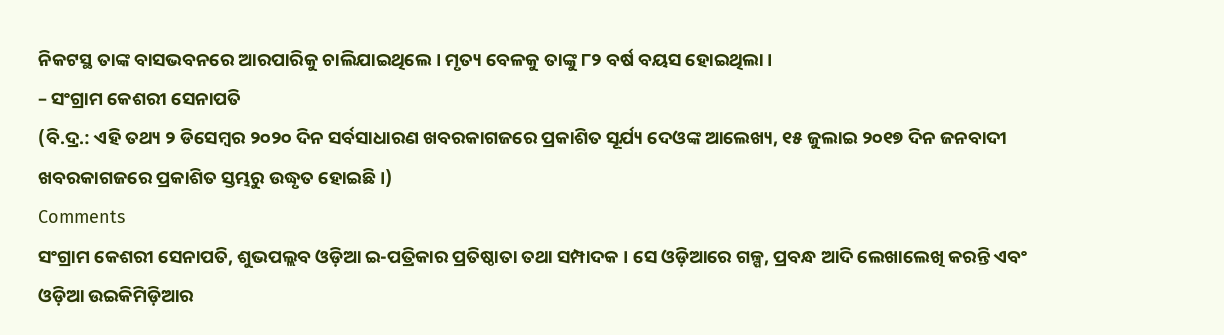ନିକଟସ୍ଥ ତାଙ୍କ ବାସଭବନରେ ଆରପାରିକୁ ଚାଲିଯାଇଥିଲେ । ମୃତ୍ୟ ବେଳକୁ ତାଙ୍କୁ ୮୨ ବର୍ଷ ବୟସ ହୋଇଥିଲା ।
– ସଂଗ୍ରାମ କେଶରୀ ସେନାପତି
(ବି.ଦ୍ର.: ଏହି ତଥ୍ୟ ୨ ଡିସେମ୍ବର ୨୦୨୦ ଦିନ ସର୍ବସାଧାରଣ ଖବରକାଗଜରେ ପ୍ରକାଶିତ ସୂର୍ଯ୍ୟ ଦେଓଙ୍କ ଆଲେଖ୍ୟ, ୧୫ ଜୁଲାଇ ୨୦୧୭ ଦିନ ଜନବାଦୀ ଖବରକାଗଜରେ ପ୍ରକାଶିତ ସ୍ତମ୍ଭରୁ ଉଦ୍ଧୃତ ହୋଇଛି ।)
Comments
ସଂଗ୍ରାମ କେଶରୀ ସେନାପତି, ଶୁଭପଲ୍ଲବ ଓଡ଼ିଆ ଇ-ପତ୍ରିକାର ପ୍ରତିଷ୍ଠାତା ତଥା ସମ୍ପାଦକ । ସେ ଓଡ଼ିଆରେ ଗଳ୍ପ, ପ୍ରବନ୍ଧ ଆଦି ଲେଖାଲେଖି କରନ୍ତି ଏବଂ ଓଡ଼ିଆ ଉଇକିମିଡ଼ିଆର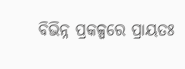ବିଭିନ୍ନ ପ୍ରକଳ୍ପରେ ପ୍ରାୟତଃ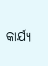କାର୍ଯ୍ୟ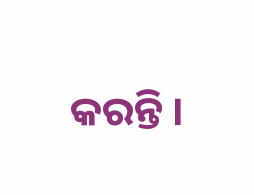କରନ୍ତି ।